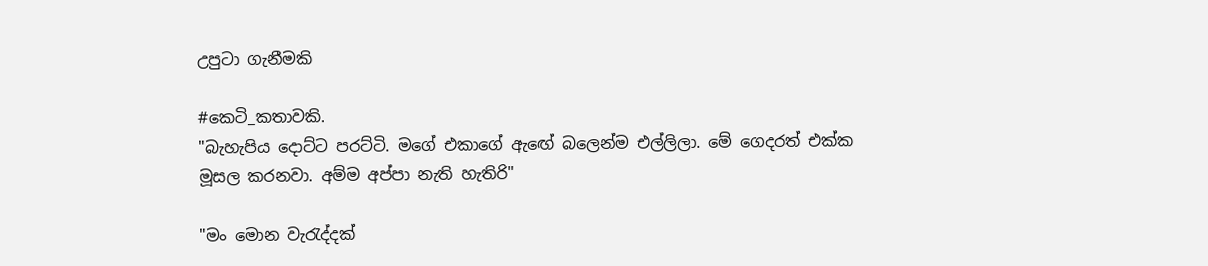උපුටා ගැනීමකි

#කෙටි_කතාවකි.
"බැහැපිය දොට්ට පරට්ටි. මගේ එකාගේ ඇඟේ බලෙන්ම එල්ලිලා. මේ ගෙදරත් එක්ක මූසල කරනවා. අම්ම අප්පා නැති හැතිරි"

"මං මොන වැරැද්දක්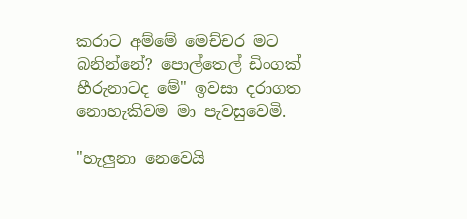කරාට අම්මේ මෙච්චර මට බනින්නේ? පොල්තෙල් ඩිංගක් හීරුනාටද මේ" ඉවසා දරාගත නොහැකිවම මා පැවසුවෙමි.

"හැලුනා නෙවෙයි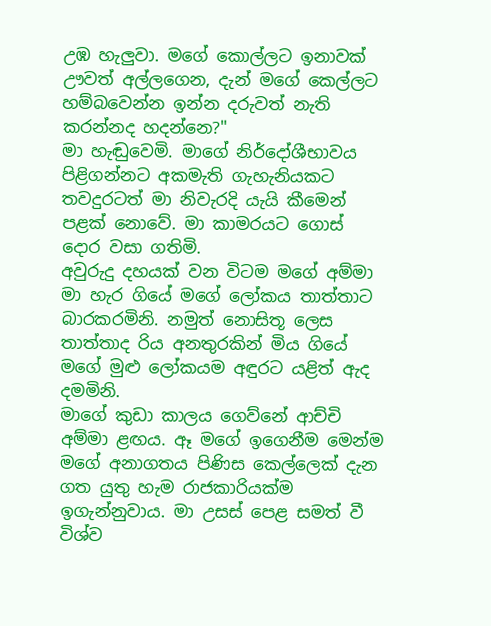උඹ හැලුවා. මගේ කොල්ලට ඉනාවක් ඌවත් අල්ලගෙන, දැන් මගේ කෙල්ලට හම්බවෙන්න ඉන්න දරුවත් නැති කරන්නද හදන්නෙ?"
මා හැඬුවෙමි. මාගේ නිර්දෝශීභාවය පිළිගන්නට අකමැති ගැහැනියකට තවදුරටත් මා නිවැරදි යැයි කීමෙන් පළක් නොවේ. මා කාමරයට ගොස් දොර වසා ගතිමි.
අවුරුදු දහයක් වන විටම මගේ අම්මා මා හැර ගියේ මගේ ලෝකය තාත්තාට බාරකරමිනි. නමුත් නොසිතූ ලෙස තාත්තාද රිය අනතුරකින් මිය ගියේ මගේ මුළු ලෝකයම අඳුරට යළිත් ඇද දමමිනි.
මාගේ කුඩා කාලය ගෙව්නේ ආච්චි අම්මා ළඟය. ඈ මගේ ඉගෙනීම මෙන්ම මගේ අනාගතය පිණිස කෙල්ලෙක් දැන ගත යුතු හැම රාජකාරියක්ම ඉගැන්නුවාය. මා උසස් පෙළ සමත් වී විශ්ව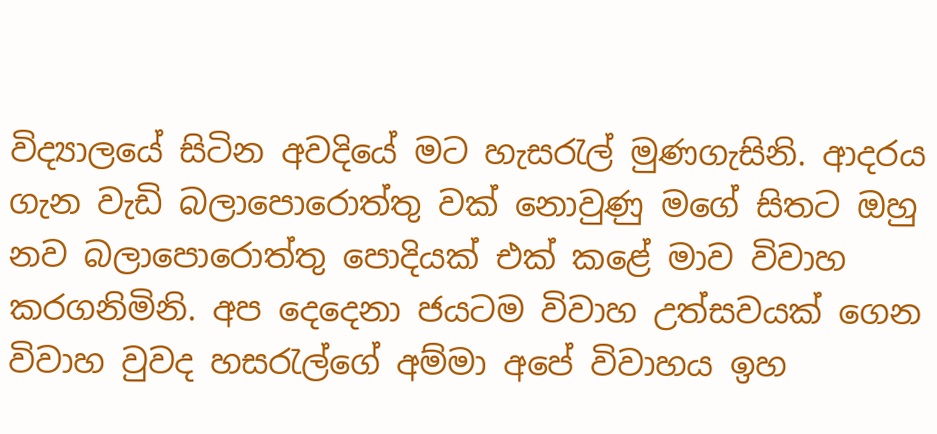විද්‍යාලයේ සිටින අවදියේ මට හැසරැල් මුණගැසිනි. ආදරය ගැන වැඩි බලාපොරොත්තු වක් නොවුණු මගේ සිතට ඔහු නව බලාපොරොත්තු පොදියක් එක් කළේ මාව විවාහ කරගනිමිනි. අප දෙදෙනා ජයටම විවාහ උත්සවයක් ගෙන විවාහ වුවද හසරැල්ගේ අම්මා අපේ විවාහය ඉහ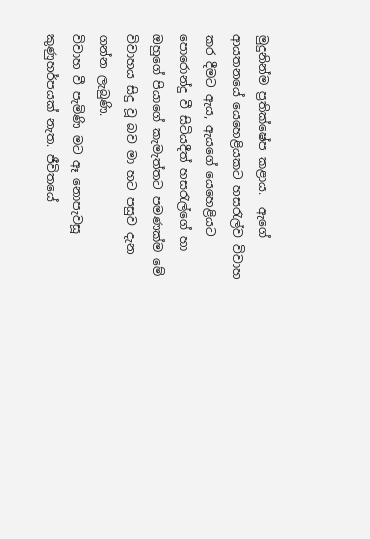මුදුනින්ම ප්‍රතික්ෂේප කළාය.  ඇගේ ආයතනයේ යෙහෙළියකට හසරැල්ව විවාහ කර දීමට ඇය, ඇයගේ යෙහෙළියට පොරොන්දු වී සිටියදීත් හසරැල්ගේ හා ඔහුගේ පියාගේ කැමැත්තට පමණක්ම මේ විවාහය සිදු වූ බව මා හට පසුව දැන ගන්න ලැබුණි.
විවාහ වී පැමිණි මට ඈ නොපැවසූ  කුණුහර්පයක් නැත. ජීවිතයේ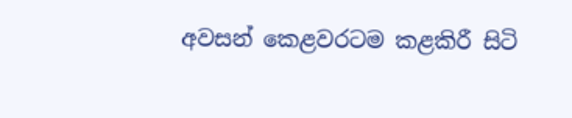අවසන් කෙළවරටම කළකිරී සිටි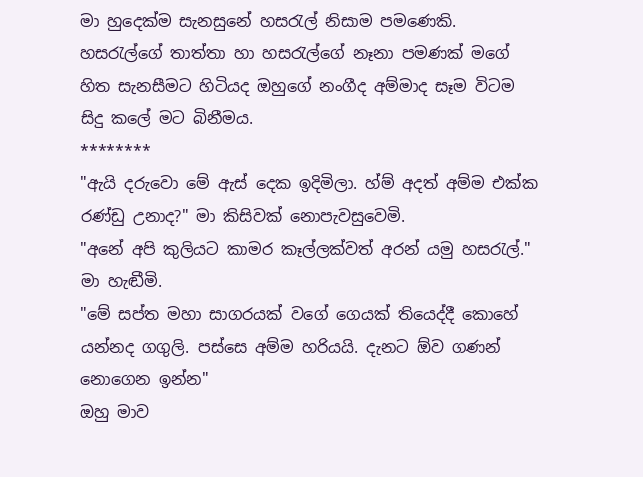මා හුදෙක්ම සැනසුනේ හසරැල් නිසාම පමණෙකි.
හසරැල්ගේ තාත්තා හා හසරැල්ගේ නෑනා පමණක් මගේ හිත සැනසීමට හිටියද ඔහුගේ නංගීද අම්මාද සෑම විටම සිදු කලේ මට බිනීමය.
********
"ඇයි දරුවො මේ ඇස් දෙක ඉදිමිලා. හ්ම් අදත් අම්ම එක්ක රණ්ඩු උනාද?" මා කිසිවක් නොපැවසුවෙමි.
"අනේ අපි කුලියට කාමර කෑල්ලක්වත් අරන් යමු හසරැල්." මා හැඬීමි.
"මේ සප්ත මහා සාගරයක් වගේ ගෙයක් තියෙද්දී කොහේ යන්නද ගගුලි. පස්සෙ අම්ම හරියයි. දැනට ඕව ගණන් නොගෙන ඉන්න"
ඔහු මාව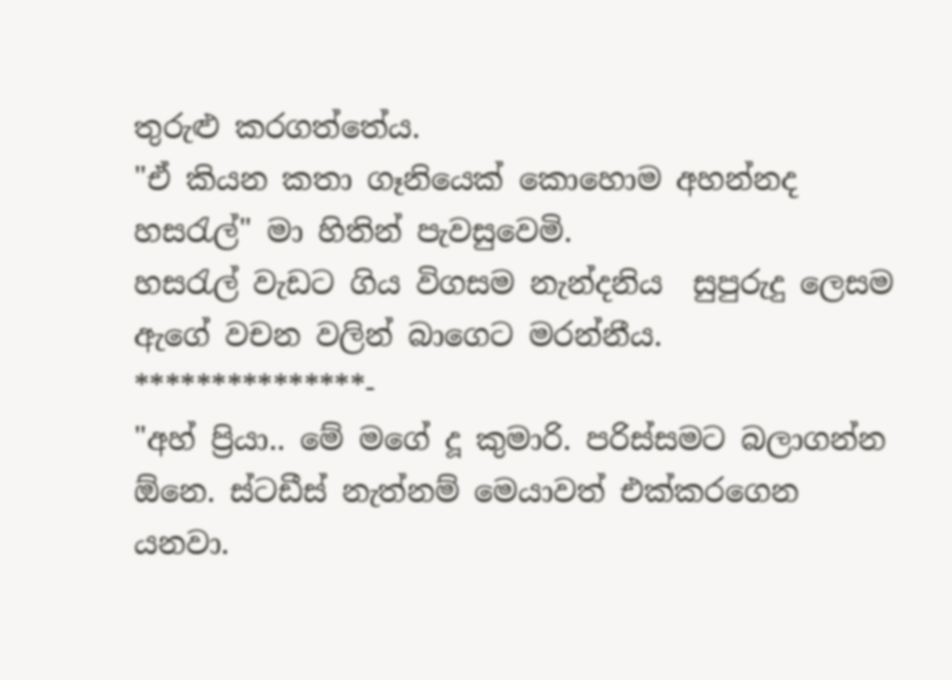තුරුළු කරගත්තේය.
"ඒ කියන කතා ගෑනියෙක් කොහොම අහන්නද හසරැල්" මා හිතින් පැවසුවෙමි.
හසරැල් වැඩට ගිය විගසම නැන්දනිය  සුපුරුදු ලෙසම ඇගේ වචන වලින් බාගෙට මරන්නීය.
***************-
"අහ් ප්‍රියා.. මේ මගේ දූ කුමාරි. පරිස්සමට බලාගන්න ඕනෙ. ස්ටඩීස් නැත්නම් මෙයාවත් එක්කරගෙන යනවා.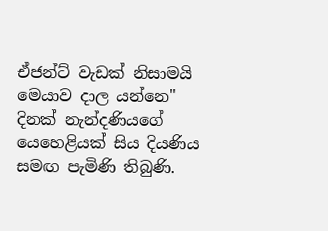ඒජන්ට් වැඩක් නිසාමයි මෙයාව දාල යන්නෙ" දිනක් නැන්දණියගේ යෙහෙළියක් සිය දියණිය සමඟ පැමිණි තිබුණි.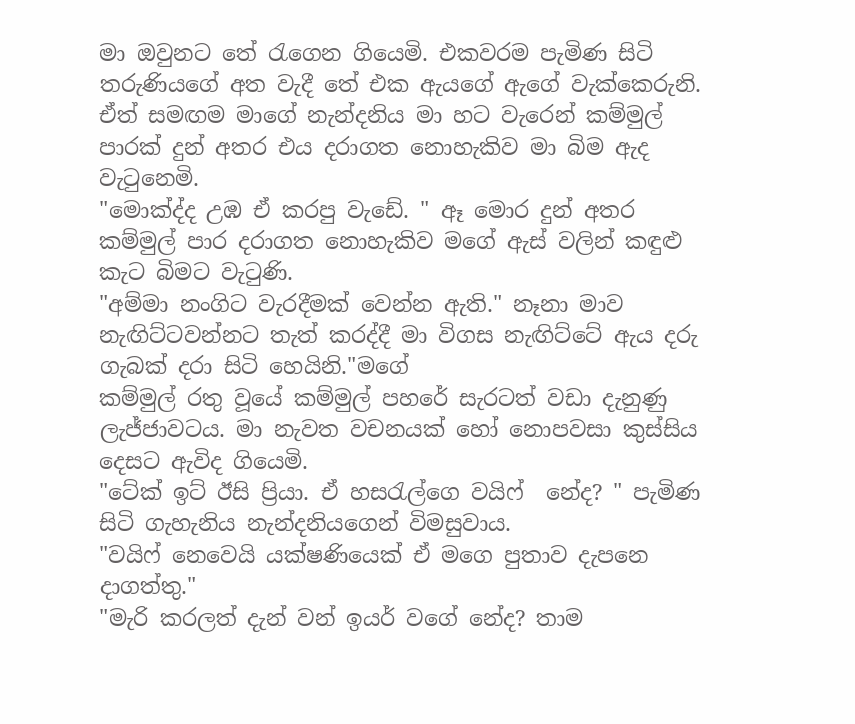මා ඔවුනට තේ රැගෙන ගියෙමි. එකවරම පැමිණ සිටි තරුණියගේ අත වැදී තේ එක ඇයගේ ඇගේ වැක්කෙරුනි. ඒත් සමඟම මාගේ නැන්දනිය මා හට වැරෙන් කම්මුල් පාරක් දුන් අතර එය දරාගත නොහැකිව මා බිම ඇද වැටුනෙමි.
"මොක්ද්ද උඹ ඒ කරපු වැඩේ. " ඈ මොර දුන් අතර කම්මුල් පාර දරාගත නොහැකිව මගේ ඇස් වලින් කඳුළු කැට බිමට වැටුණි.
"අම්මා නංගිට වැරදීමක් වෙන්න ඇති." නෑනා මාව නැඟිට්ටවන්නට තැත් කරද්දී මා විගස නැඟිට්ටේ ඇය දරු ගැබක් දරා සිටි හෙයිනි."මගේ
කම්මුල් රතු වූයේ කම්මුල් පහරේ සැරටත් වඩා දැනුණු ලැජ්ජාවටය. මා නැවත වචනයක් හෝ නොපවසා කුස්සිය දෙසට ඇවිද ගියෙමි.
"ටේක් ඉට් ඊසි ප්‍රියා. ඒ හසරැල්ගෙ වයිෆ්  නේද? " පැමිණ සිටි ගැහැනිය නැන්දනියගෙන් විමසුවාය.
"වයිෆ් නෙවෙයි යක්ෂණියෙක් ඒ මගෙ පුතාව දැපනෙ දාගත්තු."
"මැරි කරලත් දැන් වන් ඉයර් වගේ නේද? තාම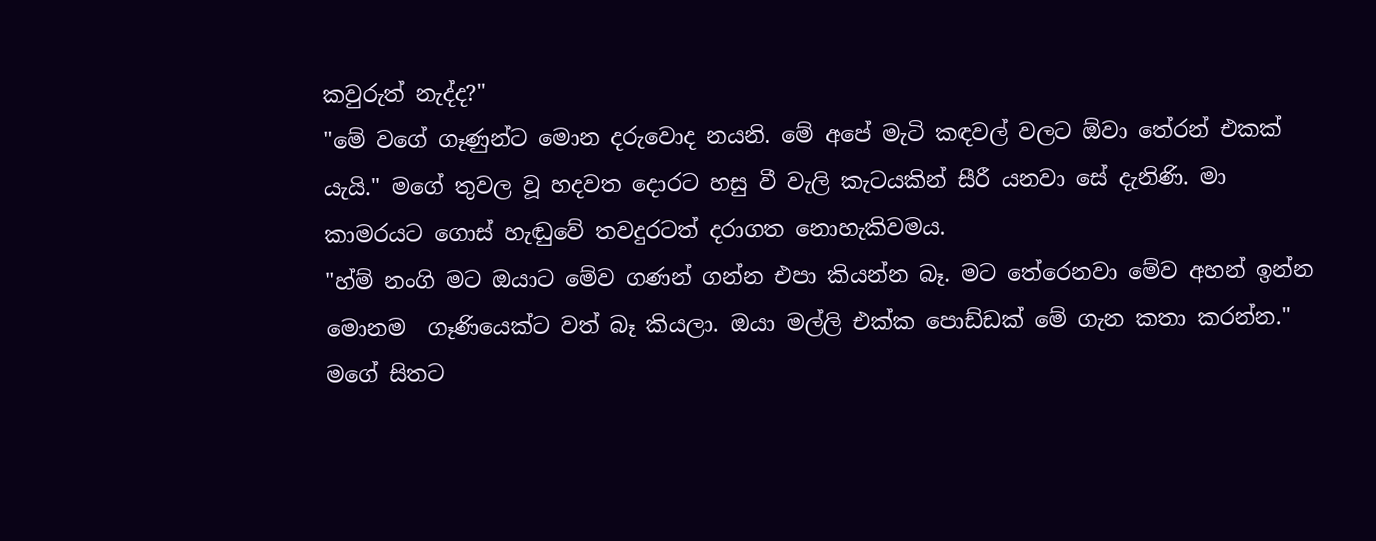කවුරුත් නැද්ද?"
"මේ වගේ ගෑණුන්ට මොන දරුවොද නයනි. මේ අපේ මැටි කඳවල් වලට ඕවා තේරන් එකක් යැයි." මගේ තුවල වූ හදවත දොරට හසු වී වැලි කැටයකින් සීරී යනවා සේ දැනිණි. මා කාමරයට ගොස් හැඬුවේ තවදුරටත් දරාගත නොහැකිවමය.
"හ්ම් නංගි මට ඔයාට මේව ගණන් ගන්න එපා කියන්න බෑ. මට තේරෙනවා මේව අහන් ඉන්න මොනම  ගෑණියෙක්ට වත් බෑ කියලා. ඔයා මල්ලි එක්ක පොඩ්ඩක් මේ ගැන කතා කරන්න." මගේ සිතට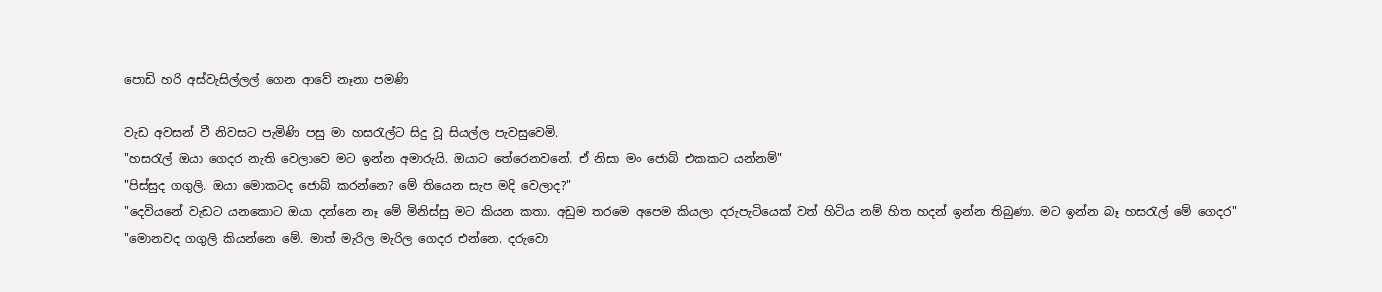පොඩි හරි අස්වැසිල්ලල් ගෙන ආවේ නෑනා පමණි

වැඩ අවසන් වී නිවසට පැමිණි පසු මා හසරැල්ට සිදු වූ සියල්ල පැවසුවෙමි.
"හසරැල් ඔයා ගෙදර නැති වෙලාවෙ මට ඉන්න අමාරුයි. ඔයාට තේරෙනවනේ. ඒ නිසා මං ජොබ් එකකට යන්නම්"
"පිස්සුද ගගුලි. ඔයා මොකටද ජොබ් කරන්නෙ? මේ තියෙන සැප මදි වෙලාද?"
"දෙවියනේ වැඩට යනකොට ඔයා දන්නෙ නෑ මේ මිනිස්සු මට කියන කතා. අඩුම තරමෙ අපෙම කියලා දරුපැටියෙක් වත් හිටිය නම් හිත හදන් ඉන්න තිබුණා. මට ඉන්න බෑ හසරැල් මේ ගෙදර"
"මොනවද ගගුලි කියන්නෙ මේ. මාත් මැරිල මැරිල ගෙදර එන්නෙ. දරුවො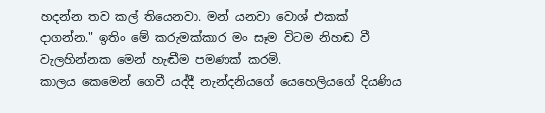හදන්න තව කල් තියෙනවා. මන් යනවා වොශ් එකක් දාගන්න." ඉතිං මේ කරුමක්කාර මං සෑම විටම නිහඬ වී වැලහින්නක මෙන් හැඬීම පමණක් කරමි.
කාලය කෙමෙන් ගෙවී යද්දී නැන්දනියගේ යෙහෙලියගේ දියණිය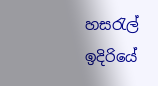හසරැල් ඉදිරියේ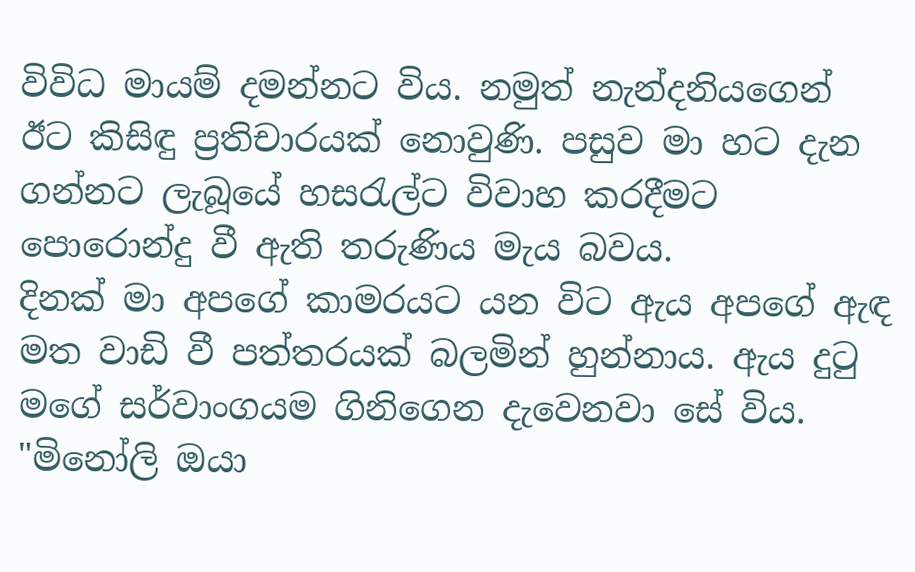විවිධ මායම් දමන්නට විය. නමුත් නැන්දනියගෙන් ඊට කිසිඳු ප්‍රතිචාරයක් නොවුණි. පසුව මා හට දැන ගන්නට ලැබූයේ හසරැල්ට විවාහ කරදීමට පොරොන්දු වී ඇති තරුණිය මැය බවය.
දිනක් මා අපගේ කාමරයට යන විට ඇය අපගේ ඇඳ මත වාඩි වී පත්තරයක් බලමින් හුන්නාය. ඇය දුටු මගේ සර්වාංගයම ගිනිගෙන දැවෙනවා සේ විය.
"මිනෝලි ඔයා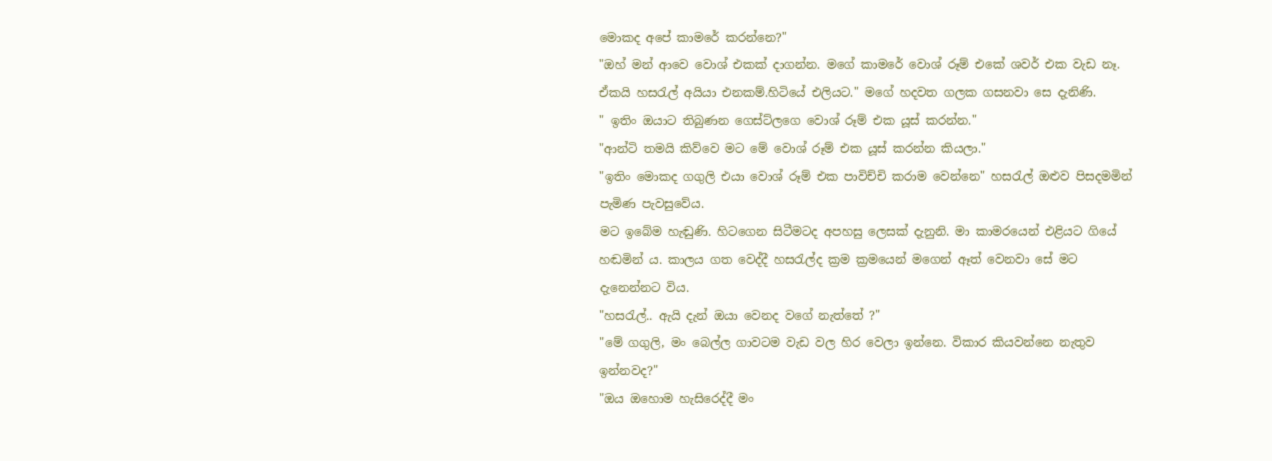මොකද අපේ කාමරේ කරන්නෙ?"
"ඔහ් මන් ආවෙ වොශ් එකක් දාගන්න. මගේ කාමරේ වොශ් රූම් එකේ ශවර් එක වැඩ නෑ. ඒකයි හසරැල් අයියා එනකම්.හිටියේ එලියට." මගේ හදවත ගලක ගසනවා සෙ දැනිණි.
" ඉතිං ඔයාට තිබුණන ගෙස්ට්ලගෙ වොශ් රූම් එක යූස් කරන්න."
"ආන්ටි තමයි කිව්වෙ මට මේ වොශ් රූම් එක යූස් කරන්න කියලා."
"ඉතිං මොකද ගගුලි එයා වොශ් රූම් එක පාවිච්චි කරාම වෙන්නෙ" හසරැල් ඔළුව පිසදමමින් පැමිණ පැවසුවේය.
මට ඉබේම හැඬුණි. හිටගෙන සිටීමටද අපහසු ලෙසක් දැනුනි. මා කාමරයෙන් එළියට ගියේ හඬමින්‍ ය. කාලය ගත වෙද්දී හසරැල්ද ක්‍රම ක්‍රමයෙන් මගෙන් ඈත් වෙනවා සේ මට දැනෙන්නට විය.
"හසරැල්.. ඇයි දැන් ඔයා වෙනද වගේ නැත්තේ ?"
"මේ ගගුලි, මං බෙල්ල ගාවටම වැඩ වල හිර වෙලා ඉන්නෙ. විකාර කියවන්නෙ නැතුව ඉන්නවද?"
"ඔය ඔහොම හැසිරෙද්දී මං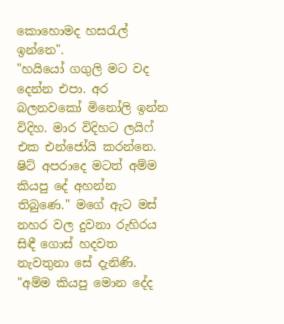කොහොමද හසරැල් ඉන්නෙ".
"හයියෝ ගගුලි මට වද දෙන්න එපා. අර බලනවකෝ මිනෝලි ඉන්න විදිහ. මාර විදිහට ලයිෆ් එක එන්ජෝයි කරන්නෙ. ෂිට් අපරාදෙ මටත් අම්ම කියපු දේ අහන්න තිබුණෙ." මගේ ඇට මස් නහර වල දුවනා රුහිරය සිඳී ගොස් හදවත නැවතුනා සේ දැනිණි.
"අම්ම කියපු මොන දේද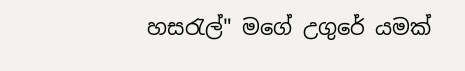හසරැල්" මගේ උගුරේ යමක්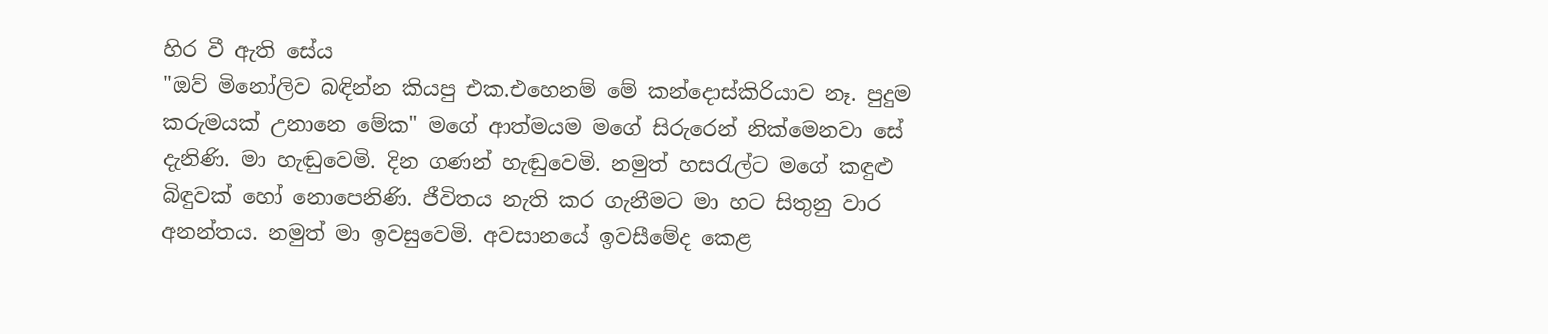හිර වී ඇති සේය
"ඔව් මිනෝලිව බඳින්න කියපු එක.එහෙනම් මේ කන්දොස්කිරියාව නෑ. පුදුම කරුමයක් උනානෙ මේක" මගේ ආත්මයම මගේ සිරුරෙන් නික්මෙනවා සේ දැනිණි. මා හැඬුවෙමි. දින ගණන් හැඬුවෙමි. නමුත් හසරැල්ට මගේ කඳුළු බිඳුවක් හෝ නොපෙනිණි. ජීවිතය නැති කර ගැනීමට මා හට සිතුනු වාර අනන්තය. නමුත් මා ඉවසුවෙමි. අවසානයේ ඉවසීමේද කෙළ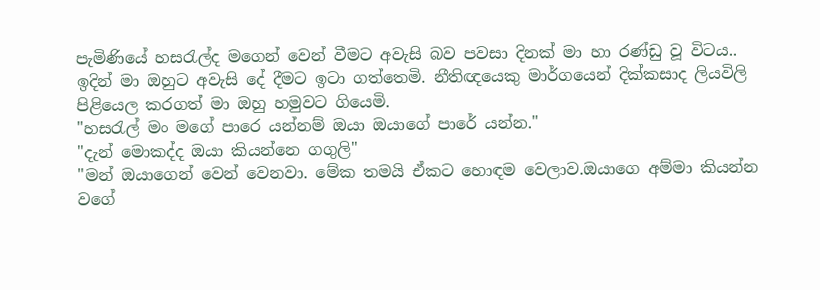පැමිණියේ හසරැල්ද මගෙන් වෙන් වීමට අවැසි බව පවසා දිනක් මා හා රණ්ඩු වූ විටය..
ඉදින් මා ඔහුට අවැසි දේ දීමට ඉටා ගත්තෙමි. නීතිඥයෙකු මාර්ගයෙන් දික්කසාද ලියවිලි පිළියෙල කරගත් මා ඔහු හමුවට ගියෙමි.
"හසරැල් මං මගේ පාරෙ යන්නම් ඔයා ඔයාගේ පාරේ යන්න."
"දැන් මොකද්ද ඔයා කියන්නෙ ගගුලි"
"මන් ඔයාගෙන් වෙන් වෙනවා. මේක තමයි ඒකට හොඳම වෙලාව.ඔයාගෙ අම්මා කියන්න වගේ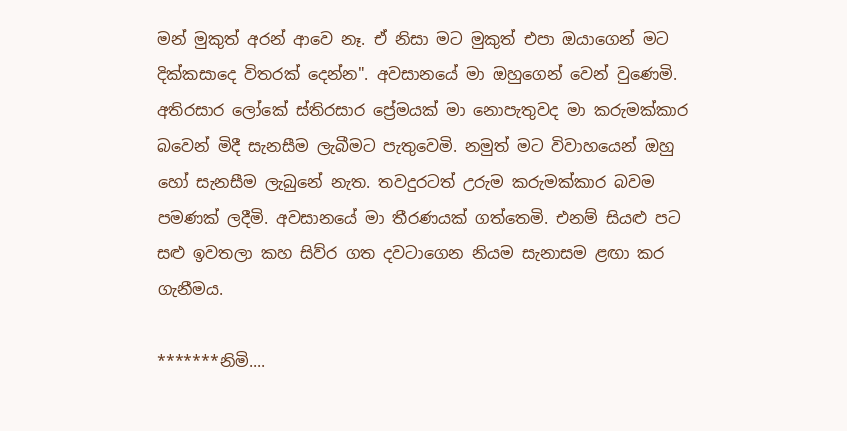මන් මුකුත් අරන් ආවෙ නෑ. ඒ නිසා මට මුකුත් එපා ඔයාගෙන් මට දික්කසාදෙ විතරක් දෙන්න". අවසානයේ මා ඔහුගෙන් වෙන් වුණෙමි.
අතිරසාර ලෝකේ ස්තිරසාර ප්‍රේමයක් මා නොපැතුවද මා කරුමක්කාර බවෙන් මිදී සැනසීම ලැබීමට පැතුවෙමි. නමුත් මට විවාහයෙන් ඔහු හෝ සැනසීම ලැබුනේ නැත. තවදුරටත් උරුම කරුමක්කාර බවම පමණක් ලදීමි. අවසානයේ මා තීරණයක් ගත්තෙමි. එනම් සියළු පට සළු ඉවතලා කහ සිව්ර ගත දවටාගෙන නියම සැනාසම ළඟා කර ගැනීමය.

*******නිමි....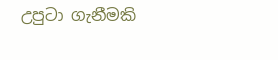උපුටා ගැනීමකි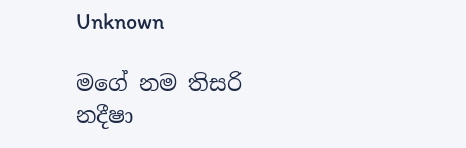Unknown

මගේ නම තිසරි නදීෂා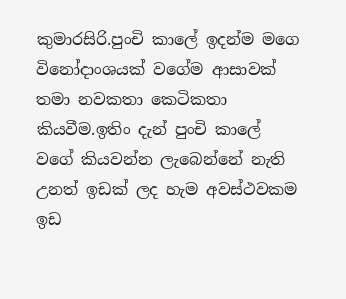කුමාරසිරි.පුංචි කාලේ ඉදන්ම මගෙ විනෝදාංශයක් වගේම ආසාවක් තමා නවකතා කෙටිකතා කියවීම.ඉතිං දැන් පුංචි කාලේ වගේ කියවන්න ලැබෙන්නේ නැති උනත් ඉඩක් ලද හැම අවස්ථවකම ඉඩ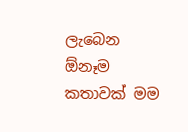ලැබෙන ඕනෑම කතාවක් මම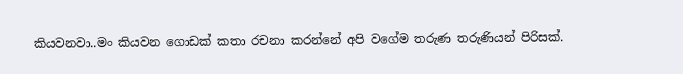කියවනවා..මං කියවන ගොඩක් කතා රචනා කරන්නේ අපි වගේම තරුණ තරුණියන් පිරිසක්.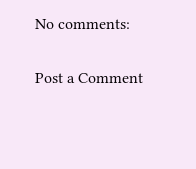No comments:

Post a Comment